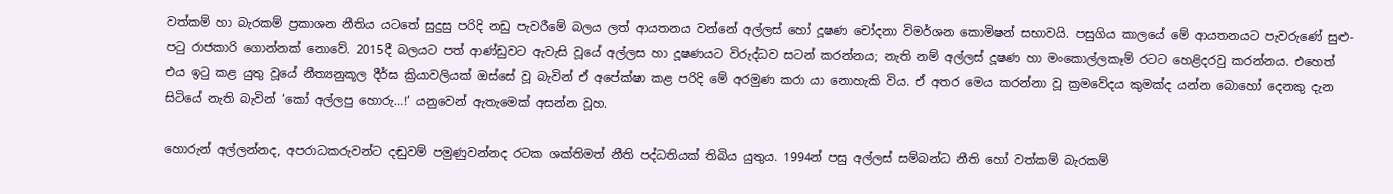වත්කම් හා බැරකම් ප්‍රකාශන නීතිය යට‍තේ සුදුසු පරිදි නඩු පැවරීමේ බලය ලත් ආයතනය වන්නේ අල්ලස් හෝ දූෂණ චෝදනා විමර්ශන කොමිෂන් සභාවයි. පසුගිය කාලයේ මේ ආයතනයට පැවරුණේ සුළු-පටු රාජකාරි ගොන්නක් නොවේ. 2015දී බලයට පත් ආණ්ඩුවට ඇවැසි වූයේ අල්ලස හා දූෂණයට විරුද්ධව සටන් කරන්නය; නැති නම් අල්ලස් දූෂණ හා මංකොල්ලකෑම් රටට හෙළිදරවු කරන්නය. එහෙත් එය ඉටු කළ යුතු වූයේ නීත්‍යනුකූල දීර්ඝ ක්‍රියාවලියක් ඔස්සේ වූ බැවින් ඒ අපේක්ෂා කළ පරිදි මේ අරමුණ කරා යා නොහැකි විය. ඒ අතර මෙය කරන්නා වූ ක්‍රමවේදය කුමක්ද යන්න බොහෝ දෙනකු දැන සිටියේ නැති බැවින් ‘කෝ අල්ලපු හොරු…!‘ යනුවෙන් ඇතැමෙක් අසන්න වූහ.

හොරුන් අල්ලන්නද, අපරාධකරුවන්ට දඬුවම් පමුණුවන්නද රටක ශක්තිමත් නීති පද්ධතියක් තිබිය යුතුය. 1994න් පසු අල්ලස් සම්බන්ධ නීති හෝ වත්කම් බැරකම්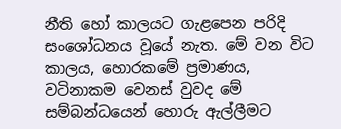නීති හෝ කාලයට ගැළපෙන පරිදි සංශෝධනය වූයේ නැත. මේ වන විට කාලය, හොරකමේ ප්‍රමාණය, වටිනාකම වෙනස් වුවද මේ සම්බන්ධයෙන් හොරු ඇල්ලීමට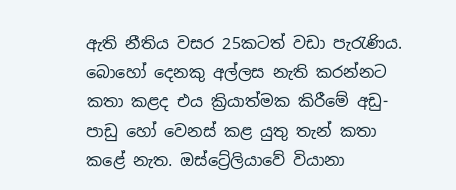ඇති නීතිය වසර 25කටත් වඩා පැරැණිය. බොහෝ දෙනකු අල්ලස නැති කරන්නට කතා කළද එය ක්‍රියාත්මක කිරීමේ අඩු-පාඩු හෝ වෙනස් කළ යුතු තැන් කතා කළේ නැත. ඔස්ට්‍රේලියාවේ වියානා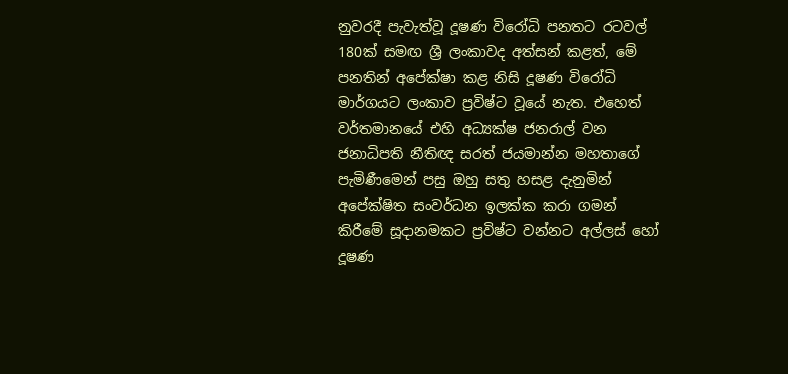නුවරදී පැවැත්වූ දූෂණ විරෝධි පනතට රටවල් 180ක් සමඟ ශ්‍රී ලංකාවද අත්සන් කළත්, මේ පනතින් අපේක්ෂා කළ නිසි දූෂණ විරෝධි මාර්ගයට ලංකාව ප්‍රවිෂ්ට වූයේ නැත. එහෙත් වර්තමානයේ එහි අධ්‍යක්ෂ ජනරාල් වන ජනාධිපති නීතිඥ සරත් ජයමාන්න මහතාගේ පැමිණීමෙන් පසු ඔහු සතු හසළ දැනුමින් අපේක්ෂිත සංවර්ධන ඉලක්ක කරා ගමන් කිරීමේ සූදානමකට ප්‍රවිෂ්ට වන්නට අල්ලස් හෝ දූෂණ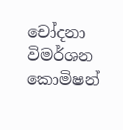චෝදනා විමර්ශන කොමිෂන්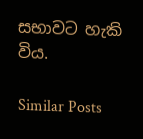සභාවට හැකි විය.

Similar Posts